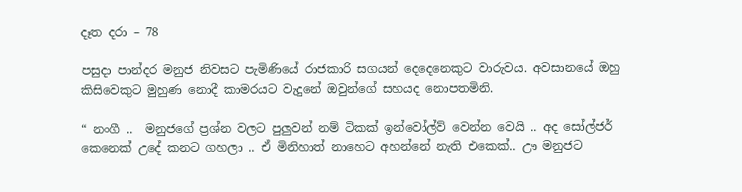දෑත දරා – 78

පසුදා පාන්දර මනුජ නිවසට පැමිණියේ රාජකාරි සගයන් දෙදෙනෙකුට වාරුවය. අවසානයේ ඔහු කිසිවෙකුට මුහුණ නොදී කාමරයට වැදුනේ ඔවුන්ගේ සහයද නොපතමිනි.

“ නංගී ..  මනුජගේ ප්‍රශ්න වලට පුලුවන් නම් ටිකක් ඉන්වෝල්ව් වෙන්න වෙයි .. අද සෝල්ජර් කෙනෙක් උදේ කනට ගහලා .. ඒ මිනිහාත් නාහෙට අහන්නේ නැති එකෙක්.. ඌ මනුජට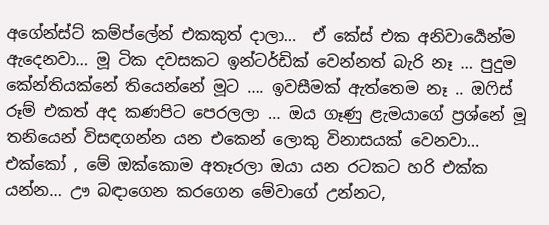අගේන්ස්ට් කම්ප්ලේන් එකකුත් දාලා…  ඒ කේස් එක අනිවාර්‍යෙන්ම ඇදෙනවා… මූ ටික දවසකට ඉන්ටර්ඩික් වෙන්නත් බැරි නෑ … පුදුම කේන්තියක්නේ තියෙන්නේ මූට …. ඉවසීමක් ඇත්තෙම නෑ .. ඔෆිස් රූම් එකත් අද කණපිට පෙරලලා … ඔය ගෑණු ළැමයාගේ ප්‍රශ්නේ මූ තනියෙන් විසඳගන්න යන එකෙන් ලොකු විනාසයක් වෙනවා… එක්කෝ , මේ ඔක්කොම අතෑරලා ඔයා යන රටකට හරි එක්ක යන්න… ඌ බඳාගෙන කරගෙන මේවාගේ උන්නට,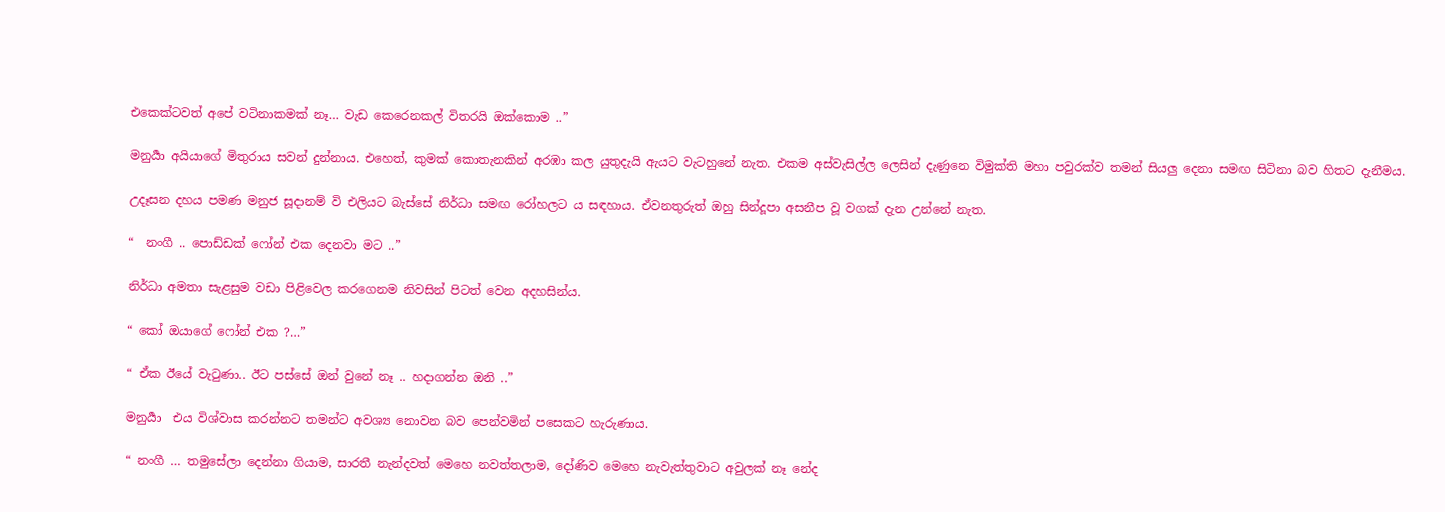එකෙක්ටවත් අපේ වටිනාකමක් නෑ… වැඩ කෙරෙනකල් විතරයි ඔක්කොම ..”

මනුර්‍යා අයියාගේ මිතුරාය සවන් දුන්නාය. එහෙත්, කුමක් කොතැනකින් අරඹා කල යුතුදැයි ඇයට වැටහුනේ නැත. එකම අස්වැසිල්ල ලෙසින් දැණුනෙ විමුක්ති මහා පවුරක්ව තමන් සියලු දෙනා සමඟ සිටිනා බව හිතට දැනීමය.

උදෑසන දහය පමණ මනුජ සූදානම් වි එලියට බැස්සේ නිර්ධා සමඟ රෝහලට ය සඳහාය. ඒවනතුරුත් ඔහු සින්දූපා අසනීප වූ වගක් දැන උන්නේ නැත.

“  නංගී .. පොඩ්ඩක් ෆෝන් එක දෙනවා මට ..”

නිර්ධා අමතා සැළසුම වඩා පිළිවෙල කරගෙනම නිවසින් පිටත් වෙන අදහසින්ය.

“ කෝ ඔයාගේ ෆෝන් එක ?…”

“ ඒක ඊයේ වැටුණා.. ඊට පස්සේ ඔන් වුනේ නෑ .. හදාගන්න ඔනි ..”

මනුර්‍යා  එය විශ්වාස කරන්නට තමන්ට අවශ්‍ය නොවන බව පෙන්වමින් පසෙකට හැරුණාය.

“ නංගී … තමුසේලා දෙන්නා ගියාම, සාරතී නැන්දවත් මෙහෙ නවත්තලාම, දෝණිව මෙහෙ නැවැත්තුවාට අවුලක් නෑ නේද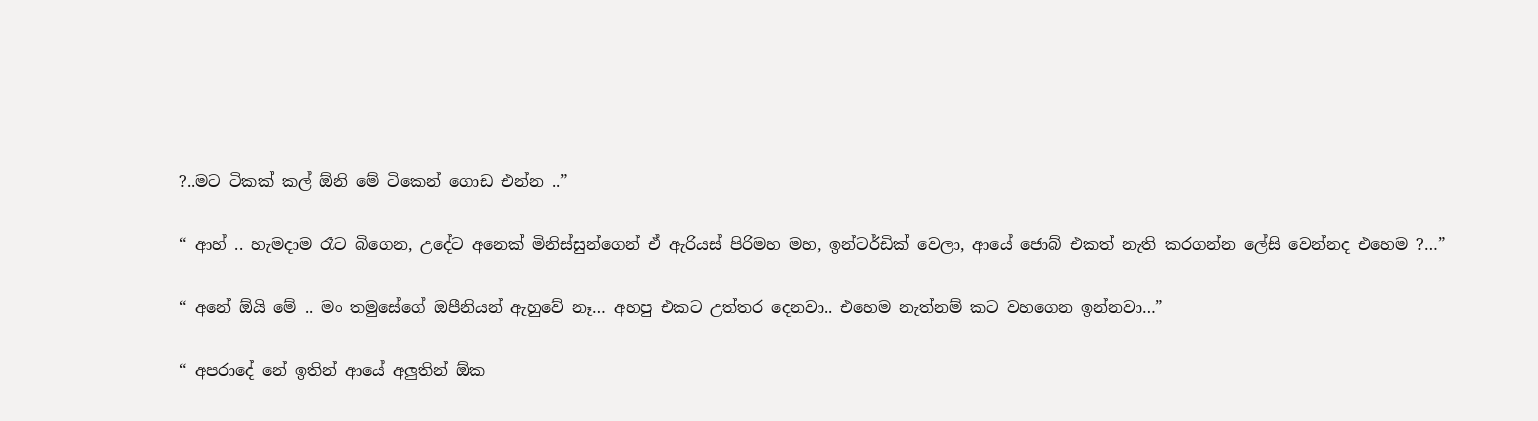?..මට ටිකක් කල් ඕනි මේ ටිකෙන් ගොඩ එන්න ..”

“ ආහ් .. හැමදාම රෑට බිගෙන, උදේට අනෙක් මිනිස්සුන්ගෙන් ඒ ඇරියස් පිරිමහ මහ, ඉන්ටර්ඩික් වෙලා, ආයේ ජොබ් එකත් නැති කරගන්න ලේසි වෙන්නද එහෙම ?…”

“ අනේ ඕයි මේ .. මං තමුසේගේ ඔපීනියන් ඇහුවේ නෑ… අහපු එකට උත්තර දෙනවා.. එහෙම නැත්නම් කට වහගෙන ඉන්නවා…”

“ අපරාදේ නේ ඉතින් ආයේ අලුතින් ඕක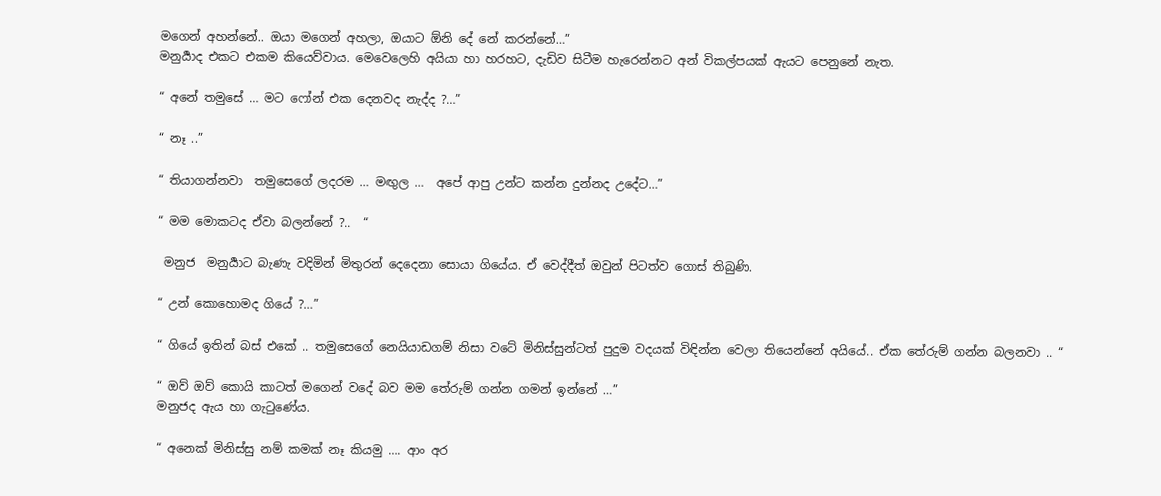මගෙන් අහන්නේ.. ඔයා මගෙන් අහලා, ඔයාට ඕනි දේ නේ කරන්නේ…”
මනුර්‍යාද එකට එකම කියෙව්වාය. මෙවෙලෙහි අයියා හා හරහට, දැඩිව සිටීම හැරෙන්නට අන් විකල්පයක් ඇයට පෙනුනේ නැත.

“ අනේ තමුසේ … මට ෆෝන් එක දෙනවද නැද්ද ?…”

“ නෑ ..”

“ තියාගන්නවා  තමුසෙගේ ලදරම … මඟුල …  අපේ ආපු උන්ට කන්න දුන්නද උදේට…”

“ මම මොකටද ඒවා බලන්නේ ?..  “

 මනුජ  මනුර්‍යාට බැණැ වදිමින් මිතුරන් දෙදෙනා සොයා ගියේය. ඒ වෙද්දීත් ඔවුන් පිටත්ව ගොස් තිබුණි.

“ උන් කොහොමද ගියේ ?…”

“ ගියේ ඉතින් බස් එකේ .. තමුසෙගේ නෙයියාඩගම් නිසා වටේ මිනිස්සුන්ටත් පුදුම වදයක් විඳින්න වෙලා තියෙන්නේ අයියේ.. ඒක තේරුම් ගන්න බලනවා .. “

“ ඔව් ඔව් කොයි කාටත් මගෙන් වදේ බව මම තේරුම් ගන්න ගමන් ඉන්නේ …”
මනුජද ඇය හා ගැටුණේය.

“ අනෙක් මිනිස්සු නම් කමක් නෑ කියමු …. ආං අර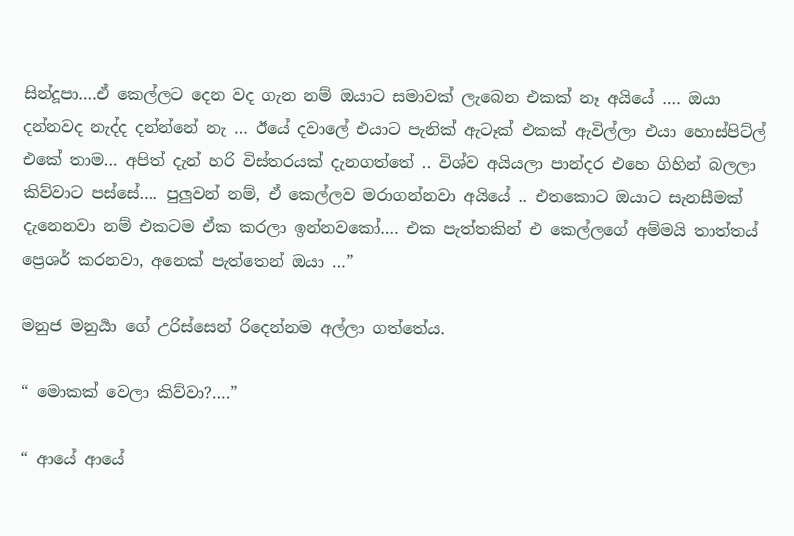සින්දූපා….ඒ කෙල්ලට දෙන වද ගැන නම් ඔයාට සමාවක් ලැබෙන එකක් නෑ අයියේ …. ඔයා දන්නවද නැද්ද දන්න්නේ නැ … ඊයේ දවාලේ එයාට පැනික් ඇටෑක් එකක් ඇවිල්ලා එයා හොස්පිට්ල් එකේ තාම… අපිත් දැන් හරි විස්තරයක් දැනගත්තේ .. විශ්ව අයියලා පාන්දර එහෙ ගිහින් බලලා කිව්වාට පස්සේ…. පුලුවන් නම්, ඒ කෙල්ලව මරාගන්නවා අයියේ .. එතකොට ඔයාට සැනසීමක් දැනෙනවා නම් එකටම ඒක කරලා ඉන්නවකෝ…. එක පැත්තකින් එ කෙල්ලගේ අම්මයි තාත්තය් ප්‍රෙශර් කරනවා, අනෙක් පැත්තෙන් ඔයා …”

මනුජ මනුර්‍යා ගේ උරිස්සෙන් රිදෙන්නම අල්ලා ගත්තේය.

“ මොකක් වෙලා කිව්වා?….”

“ ආයේ ආයේ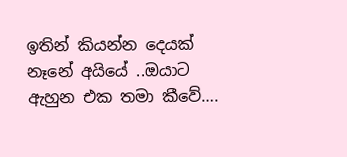ඉතින් කියන්න දෙයක් නෑනේ අයියේ ..ඔයාට ඇහුන එක තමා කීවේ….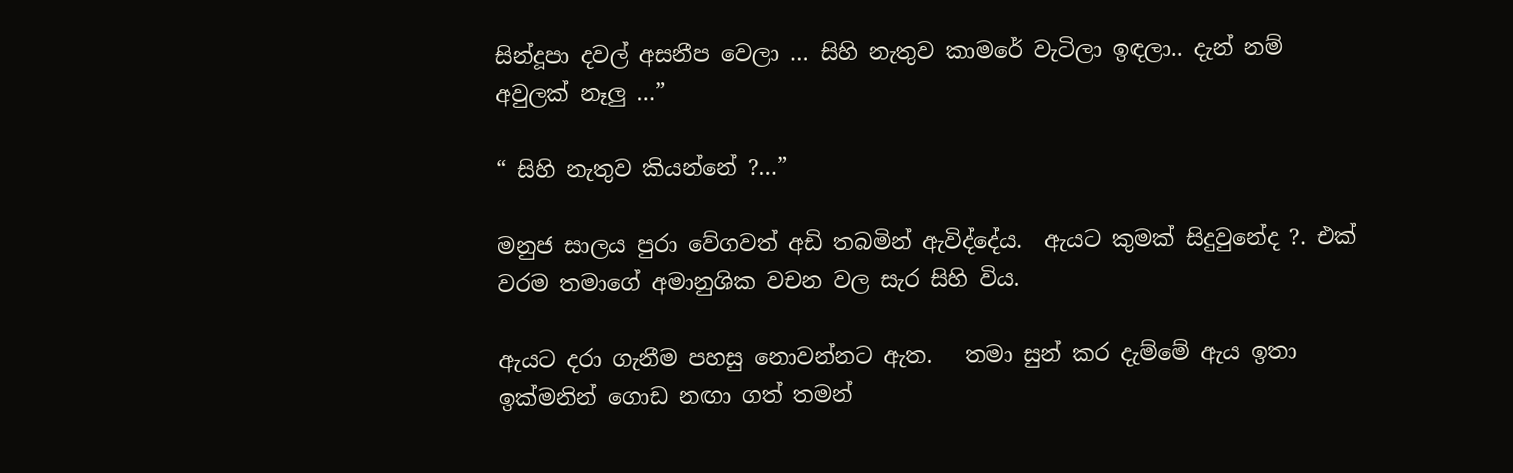සින්දූපා දවල් අසනීප වෙලා … සිහි නැතුව කාමරේ වැටිලා ඉඳලා.. දැන් නම් අවුලක් නෑලු …”

“ සිහි නැතුව කියන්නේ ?…”

මනුජ සාලය පුරා වේගවත් අඩි තබමින් ඇවිද්දේය.  ඇයට කුමක් සිදුවුනේද ?. එක් වරම තමාගේ අමානුශික වචන වල සැර සිහි විය.

ඇයට දරා ගැනීම පහසු නොවන්නට ඇත.   තමා සුන් කර දැම්මේ ඇය ඉතා ඉක්මනින් ගොඩ නඟා ගත් තමන්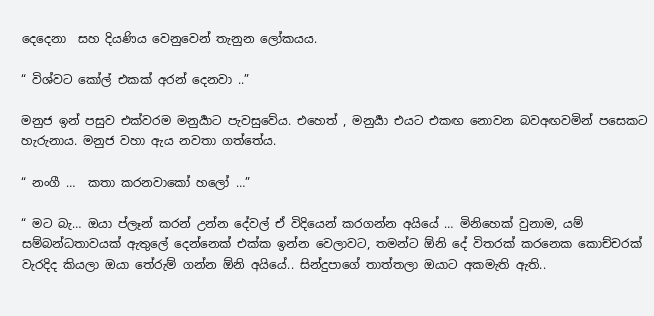දෙදෙනා  සහ දියණිය වෙනුවෙන් තැනුන ලෝකයය.

“ විශ්වට කෝල් එකක් අරන් දෙනවා ..”

මනුජ ඉන් පසුව එක්වරම මනුර්‍යාට පැවසුවේය. එහෙත් , මනුර්‍යා එයට එකඟ නොවන බවඅඟවමින් පසෙකට හැරුනාය. මනුජ වහා ඇය නවතා ගත්තේය.

“ නංගී …  කතා කරනවාකෝ හලෝ …”

“ මට බැ… ඔයා ප්ලෑන් කරන් උන්න දේවල් ඒ විදියෙන් කරගන්න අයියේ … මිනිහෙක් වුනාම, යම් සම්බන්ධතාවයක් ඇතුලේ දෙන්නෙක් එක්ක ඉන්න වෙලාවට, තමන්ට ඕනි දේ විතරක් කරනෙක කොච්චරක් වැරදිද කියලා ඔයා තේරුම් ගන්න ඕනි අයියේ.. සින්දුපාගේ තාත්තලා ඔයාට අකමැති ඇති..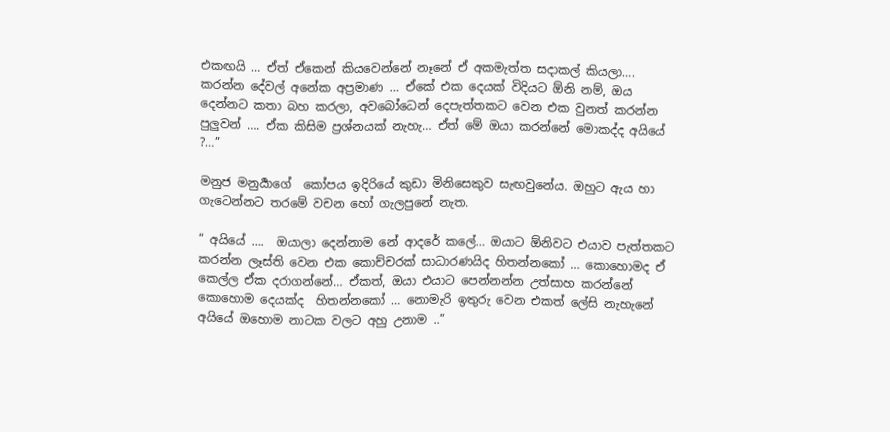එකඟයි … ඒත් ඒකෙන් කියවෙන්නේ නෑනේ ඒ අකමැත්ත සදාකල් කියලා…. කරන්න දේවල් අනේක අප්‍රමාණ … ඒකේ එක දෙයක් විදියට ඕනි නම්, ඔය දෙන්නට කතා බහ කරලා, අවබෝධෙන් දෙපැත්තකට වෙන එක වුනත් කරන්න පුලුවන් …. ඒක කිසිම ප්‍රශ්නයක් නැහැ… ඒත් මේ ඔයා කරන්නේ මොකද්ද අයියේ ?…”

මනුජ මනුර්‍යාගේ  කෝපය ඉදිරියේ කුඩා මිනිසෙකුව සැඟවුනේය. ඔහුට ඇය හා ගැටෙන්නට තරමේ වචන හෝ ගැලපුනේ නැත.

“ අයියේ ….  ඔයාලා දෙන්නාම නේ ආදරේ කලේ… ඔයාට ඕනිවට එයාව පැත්තකට කරන්න ලෑස්ති වෙන එක කොච්චරක් සාධාරණයිද හිතන්නකෝ … කොහොමද ඒ කෙල්ල ඒක දරාගන්නේ… ඒකත්, ඔයා එයාට පෙන්නන්න උත්සාහ කරන්නේ කොහොම දෙයක්ද  හිතන්නකෝ … නොමැරි ඉතුරු වෙන එකත් ලේසි නැහැනේ අයියේ ඔහොම නාටක වලට අහු උනාම ..”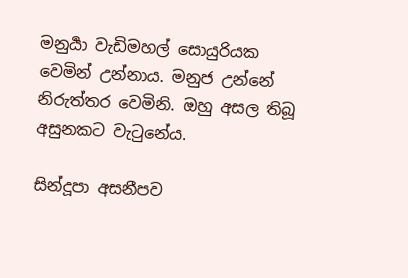මනුර්‍යා වැඩිමහල් සොයුරියක වෙමින් උන්නාය. මනුජ උන්නේ නිරුත්තර වෙමිනි. ඔහු අසල තිබූ අසුනකට වැටුනේය.

සින්දූපා අසනීපව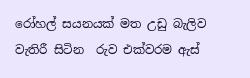රෝහල් සයනයක් මත උඩු බැලිව වැතිරී සිටින  රුව එක්වරම ඇස්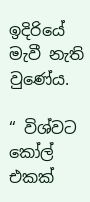ඉදිරියේ මැවී නැති වුණේය.

“ විශ්වට කෝල් එකක්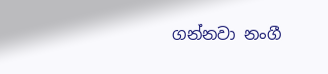ගන්නවා නංගී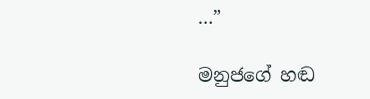…”

මනුජගේ හඬ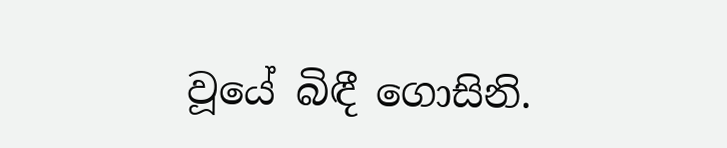වූයේ බිඳී ගොසිනි.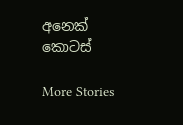අනෙක් කොටස්

More Stories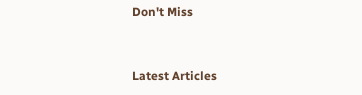Don't Miss


Latest Articles